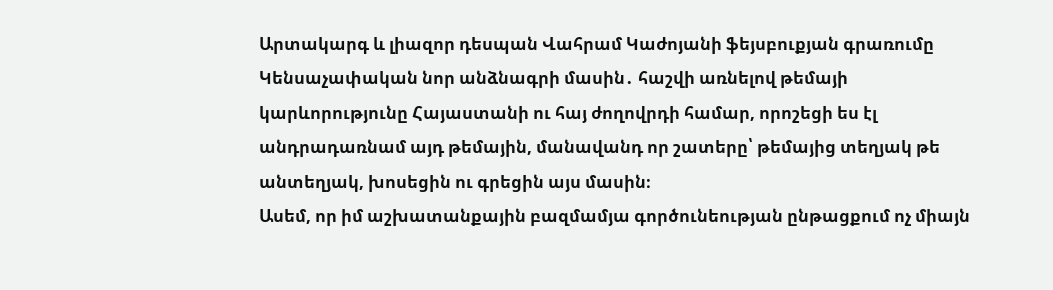Արտակարգ և լիազոր դեսպան Վահրամ Կաժոյանի ֆեյսբուքյան գրառումը
Կենսաչափական նոր անձնագրի մասին․ հաշվի առնելով թեմայի կարևորությունը Հայաստանի ու հայ ժողովրդի համար, որոշեցի ես էլ անդրադառնամ այդ թեմային, մանավանդ որ շատերը՝ թեմայից տեղյակ թե անտեղյակ, խոսեցին ու գրեցին այս մասին։
Ասեմ, որ իմ աշխատանքային բազմամյա գործունեության ընթացքում ոչ միայն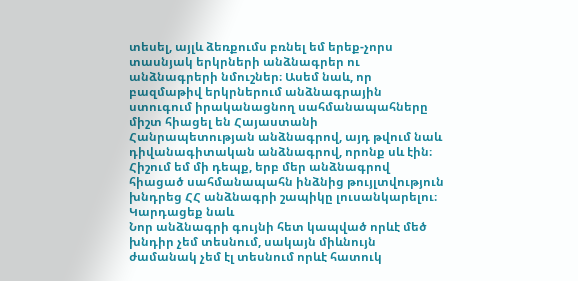տեսել, այլև ձեռքումս բռնել եմ երեք-չորս տասնյակ երկրների անձնագրեր ու անձնագրերի նմուշներ։ Ասեմ նաև, որ բազմաթիվ երկրներում անձնագրային ստուգում իրականացնող սահմանապահները միշտ հիացել են Հայաստանի Հանրապետության անձնագրով, այդ թվում նաև դիվանագիտական անձնագրով, որոնք սև էին։ Հիշում եմ մի դեպք, երբ մեր անձնագրով հիացած սահմանապահն ինձնից թույլտվություն խնդրեց ՀՀ անձնագրի շապիկը լուսանկարելու։
Կարդացեք նաև
Նոր անձնագրի գույնի հետ կապված որևէ մեծ խնդիր չեմ տեսնում, սակայն միևնույն ժամանակ չեմ էլ տեսնում որևէ հատուկ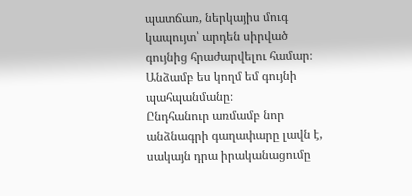պատճառ, ներկայիս մուգ կապույտ՝ արդեն սիրված գույնից հրաժարվելու համար։ Անձամբ ես կողմ եմ գույնի պահպանմանը։
Ընդհանուր առմամբ նոր անձնագրի գաղափարը լավն է, սակայն դրա իրականացումը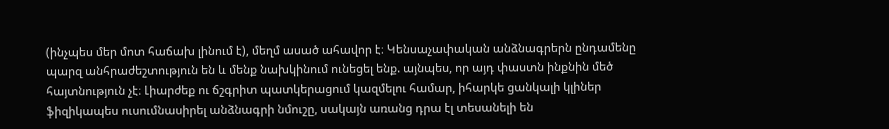(ինչպես մեր մոտ հաճախ լինում է), մեղմ ասած ահավոր է։ Կենսաչափական անձնագրերն ընդամենը պարզ անհրաժեշտություն են և մենք նախկինում ունեցել ենք. այնպես, որ այդ փաստն ինքնին մեծ հայտնություն չէ։ Լիարժեք ու ճշգրիտ պատկերացում կազմելու համար, իհարկե ցանկալի կլիներ ֆիզիկապես ուսումնասիրել անձնագրի նմուշը, սակայն առանց դրա էլ տեսանելի են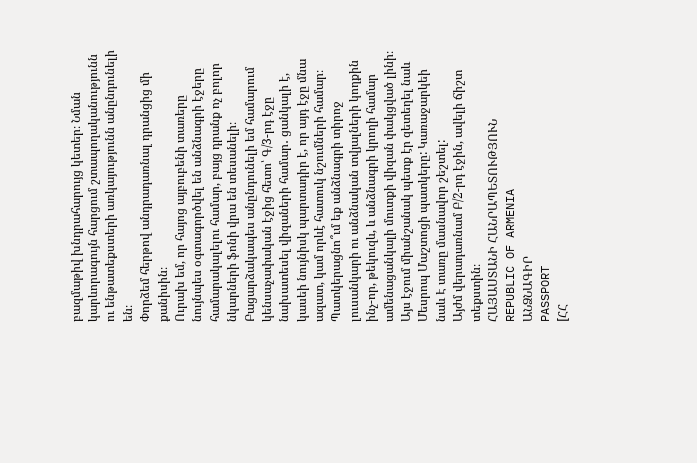բազմաթիվ խնդրահարույց կետեր։ Նման կարևորագույն հարցում շտապողականությունն ու ենթատեքստերի առկայությունն անընդունելի են։
Փորձեմ հերթով անդրադառնալ դրանցից մի քանիսին։
Ուրախ եմ, որ հայոց այբուբենի տառերը նույնպես օգտագործվել են անձնագրի էջերը համարակալելու համար, բայց դրանք ոչ բոլոր նկարների ֆոնի վրա են տեսանելի։
Բացարձակապես անընդունելի եմ համարում կենսաչափական էջից հետո՝ Գ/3-րդ էջը նախատեսել վիզաների համար․ ցանկալի է, կասեի նույնիսկ պարտադիր է, որ այդ էջը մնա ազատ, կամ որևէ հատուկ նշումների համար։ Պատկերացնո՞ւմ եք անձնագրի տիրոջ լուսանկարի ու անձնական տվյալների կողքին ինչ-որ, թեկուզև, և անձնագրի կրողի համար ամենացանկալի մուտքի վիզան փակցված լինի։
Այս էջում միանշանակ պետք էր զետեղել նաև Մեսրոպ Մաշտոցի պատկերը: Կառաջարկեի նաև Է տառը մասնավոր շեշտել:
Այժմ վերադառնամ Բ/2-րդ էջին, ավելի ճիշտ տեքստին։
ՀԱՅԱՍՏԱՆԻ ՀԱՆՐԱՊԵՏՈՒԹՅՈՒՆ
REPUBLIC OF ARMENIA
ԱՆՁՆԱԳԻՐ
PASSPORT
[ՀՀ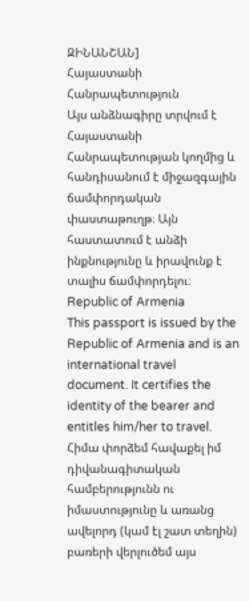ԶԻՆԱՆՇԱՆ]
Հայաստանի Հանրապետություն
Այս անձնագիրը տրվում է Հայաստանի Հանրապետության կողմից և հանդիսանում է միջազգային ճամփորդական փաստաթուղթ։ Այն հաստատում է անձի ինքնությունը և իրավունք է տալիս ճամփորդելու։
Republic of Armenia
This passport is issued by the Republic of Armenia and is an international travel document. It certifies the identity of the bearer and entitles him/her to travel.
Հիմա փորձեմ հավաքել իմ դիվանագիտական համբերությունն ու իմաստությունը և առանց ավելորդ (կամ էլ շատ տեղին) բառերի վերլուծեմ այս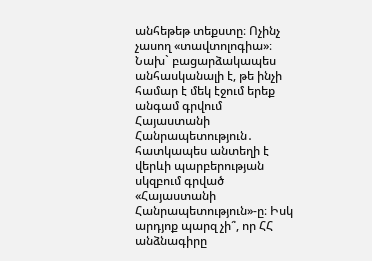անհեթեթ տեքստը։ Ոչինչ չասող «տավտոլոգիա»։ Նախ` բացարձակապես անհասկանալի է, թե ինչի համար է մեկ էջում երեք անգամ գրվում Հայաստանի Հանրապետություն․ հատկապես անտեղի է վերևի պարբերության սկզբում գրված «Հայաստանի Հանրապետություն»-ը։ Իսկ արդյոք պարզ չի՞, որ ՀՀ անձնագիրը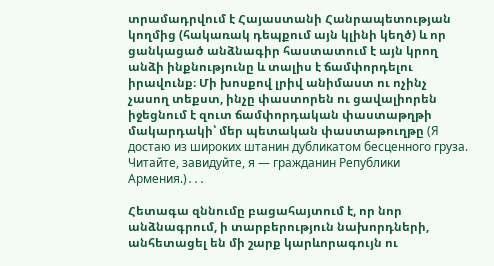տրամադրվում է Հայաստանի Հանրապետության կողմից (հակառակ դեպքում այն կլինի կեղծ) և որ ցանկացած անձնագիր հաստատում է այն կրող անձի ինքնությունը և տալիս է ճամփորդելու իրավունք։ Մի խոսքով լրիվ անիմաստ ու ոչինչ չասող տեքստ, ինչը փաստորեն ու ցավալիորեն իջեցնում է զուտ ճամփորդական փաստաթղթի մակարդակի՝ մեր պետական փաստաթուղթը (Я достаю из широких штанин дубликатом бесценного груза. Читайте, завидуйте, я — гражданин Републики Армения.)․․․

Հետագա զննումը բացահայտում է, որ նոր անձնագրում, ի տարբերություն նախորդների, անհետացել են մի շարք կարևորագույն ու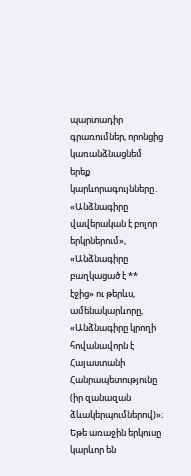պարտադիր գրառումներ, որոնցից կառանձնացնեմ երեք կարևորագույնները․
«Անձնագիրը վավերական է բոլոր երկրներում»,
«Անձնագիրը բաղկացած է ** էջից» ու թերևս, ամենակարևորը,
«Անձնագիրը կրողի հովանավորն է Հայաստանի Հանրապետությունը (իր զանազան ձևակերպումներով)»։
Եթե առաջին երկուսը կարևոր են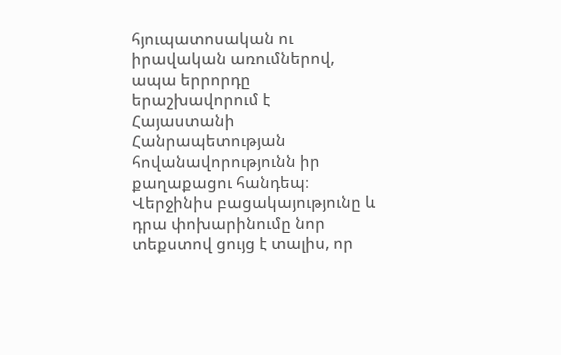հյուպատոսական ու իրավական առումներով, ապա երրորդը երաշխավորում է Հայաստանի Հանրապետության հովանավորությունն իր քաղաքացու հանդեպ։ Վերջինիս բացակայությունը և դրա փոխարինումը նոր տեքստով ցույց է տալիս, որ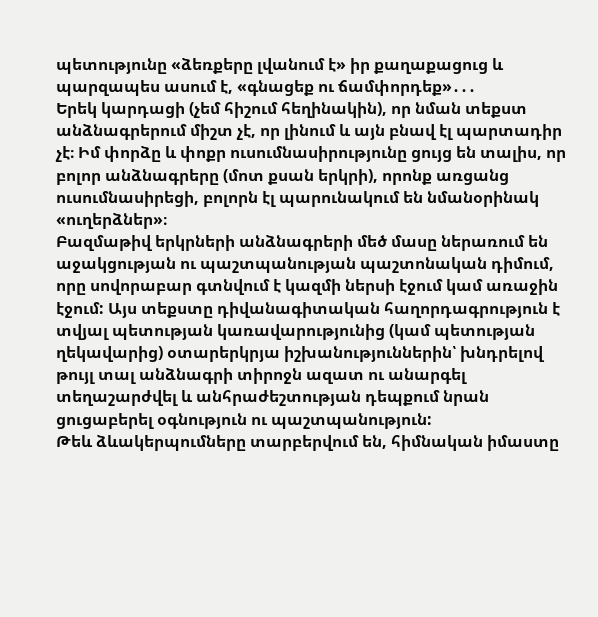պետությունը «ձեռքերը լվանում է» իր քաղաքացուց և պարզապես ասում է, «գնացեք ու ճամփորդեք»․․․
Երեկ կարդացի (չեմ հիշում հեղինակին), որ նման տեքստ անձնագրերում միշտ չէ, որ լինում և այն բնավ էլ պարտադիր չէ։ Իմ փորձը և փոքր ուսումնասիրությունը ցույց են տալիս, որ բոլոր անձնագրերը (մոտ քսան երկրի), որոնք առցանց ուսումնասիրեցի, բոլորն էլ պարունակում են նմանօրինակ «ուղերձներ»։
Բազմաթիվ երկրների անձնագրերի մեծ մասը ներառում են աջակցության ու պաշտպանության պաշտոնական դիմում, որը սովորաբար գտնվում է կազմի ներսի էջում կամ առաջին էջում: Այս տեքստը դիվանագիտական հաղորդագրություն է տվյալ պետության կառավարությունից (կամ պետության ղեկավարից) օտարերկրյա իշխանություններին՝ խնդրելով թույլ տալ անձնագրի տիրոջն ազատ ու անարգել տեղաշարժվել և անհրաժեշտության դեպքում նրան ցուցաբերել օգնություն ու պաշտպանություն:
Թեև ձևակերպումները տարբերվում են, հիմնական իմաստը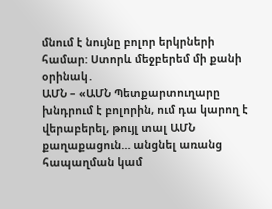մնում է նույնը բոլոր երկրների համար: Ստորև մեջբերեմ մի քանի օրինակ․
ԱՄՆ – «ԱՄՆ Պետքարտուղարը խնդրում է բոլորին, ում դա կարող է վերաբերել, թույլ տալ ԱՄՆ քաղաքացուն… անցնել առանց հապաղման կամ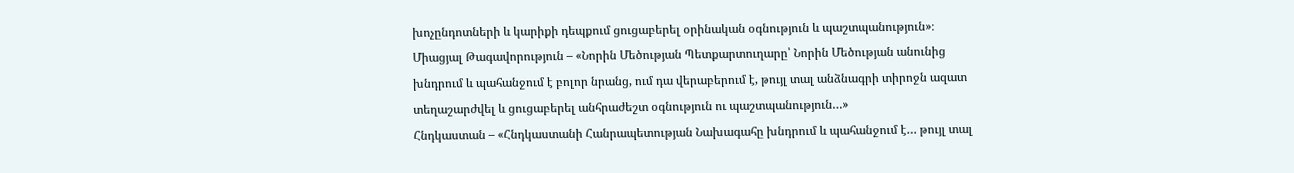խոչընդոտների և կարիքի դեպքում ցուցաբերել օրինական օգնություն և պաշտպանություն»։
Միացյալ Թագավորություն – «Նորին Մեծության Պետքարտուղարը՝ Նորին Մեծության անունից խնդրում և պահանջում է բոլոր նրանց, ում դա վերաբերում է, թույլ տալ անձնագրի տիրոջն ազատ տեղաշարժվել և ցուցաբերել անհրաժեշտ օգնություն ու պաշտպանություն…»
Հնդկաստան – «Հնդկաստանի Հանրապետության Նախագահը խնդրում և պահանջում է… թույլ տալ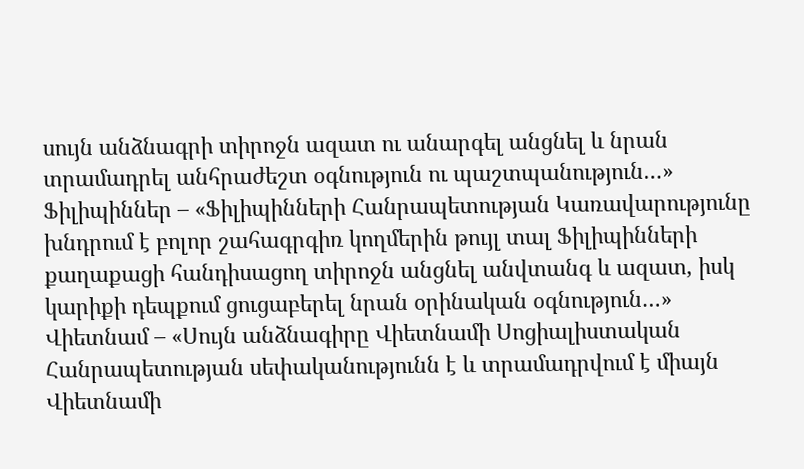սույն անձնագրի տիրոջն ազատ ու անարգել անցնել և նրան տրամադրել անհրաժեշտ օգնություն ու պաշտպանություն…»
Ֆիլիպիններ – «Ֆիլիպինների Հանրապետության Կառավարությունը խնդրում է բոլոր շահագրգիռ կողմերին թույլ տալ Ֆիլիպինների քաղաքացի հանդիսացող տիրոջն անցնել անվտանգ և ազատ, իսկ կարիքի դեպքում ցուցաբերել նրան օրինական օգնություն…»
Վիետնամ – «Սույն անձնագիրը Վիետնամի Սոցիալիստական Հանրապետության սեփականությունն է և տրամադրվում է միայն Վիետնամի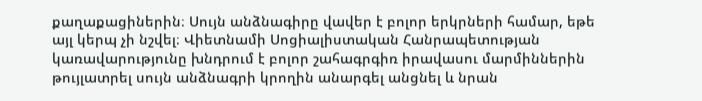քաղաքացիներին։ Սույն անձնագիրը վավեր է բոլոր երկրների համար, եթե այլ կերպ չի նշվել։ Վիետնամի Սոցիալիստական Հանրապետության կառավարությունը խնդրում է բոլոր շահագրգիռ իրավասու մարմիններին թույլատրել սույն անձնագրի կրողին անարգել անցնել և նրան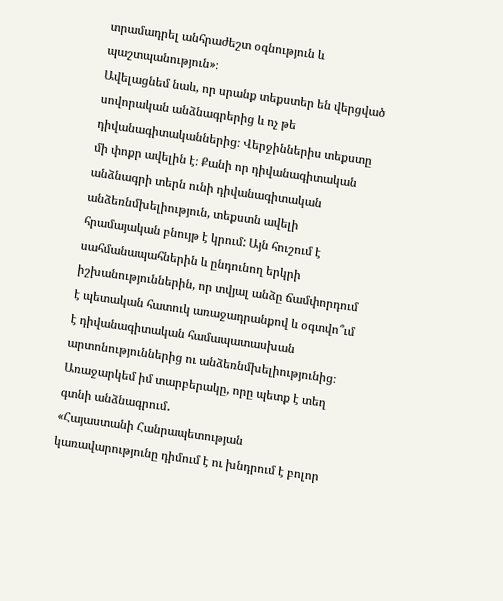տրամադրել անհրաժեշտ օգնություն և պաշտպանություն»։
Ավելացնեմ նաև, որ սրանք տեքստեր են վերցված սովորական անձնագրերից և ոչ թե դիվանագիտականներից։ Վերջիններիս տեքստը մի փոքր ավելին է։ Քանի որ դիվանագիտական անձնագրի տերն ունի դիվանագիտական անձեռնմխելիություն, տեքստն ավելի հրամայական բնույթ է կրում: Այն հուշում է սահմանապահներին և ընդունող երկրի իշխանություններին, որ տվյալ անձը ճամփորդում է պետական հատուկ առաջադրանքով և օգտվո՞ւմ է դիվանագիտական համապատասխան արտոնություններից ու անձեռնմխելիությունից։
Առաջարկեմ իմ տարբերակը, որը պետք է տեղ գտնի անձնագրում․
«Հայաստանի Հանրապետության կառավարությունը դիմում է ու խնդրում է բոլոր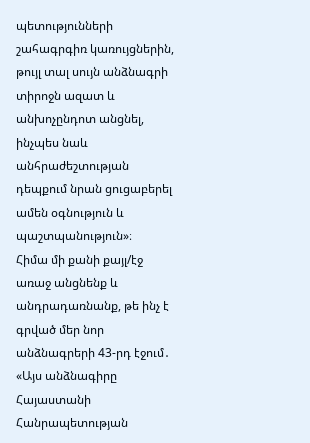պետությունների շահագրգիռ կառույցներին, թույլ տալ սույն անձնագրի տիրոջն ազատ և անխոչընդոտ անցնել, ինչպես նաև անհրաժեշտության դեպքում նրան ցուցաբերել ամեն օգնություն և պաշտպանություն»։
Հիմա մի քանի քայլ/էջ առաջ անցնենք և անդրադառնանք, թե ինչ է գրված մեր նոր անձնագրերի 43-րդ էջում․
«Այս անձնագիրը Հայաստանի Հանրապետության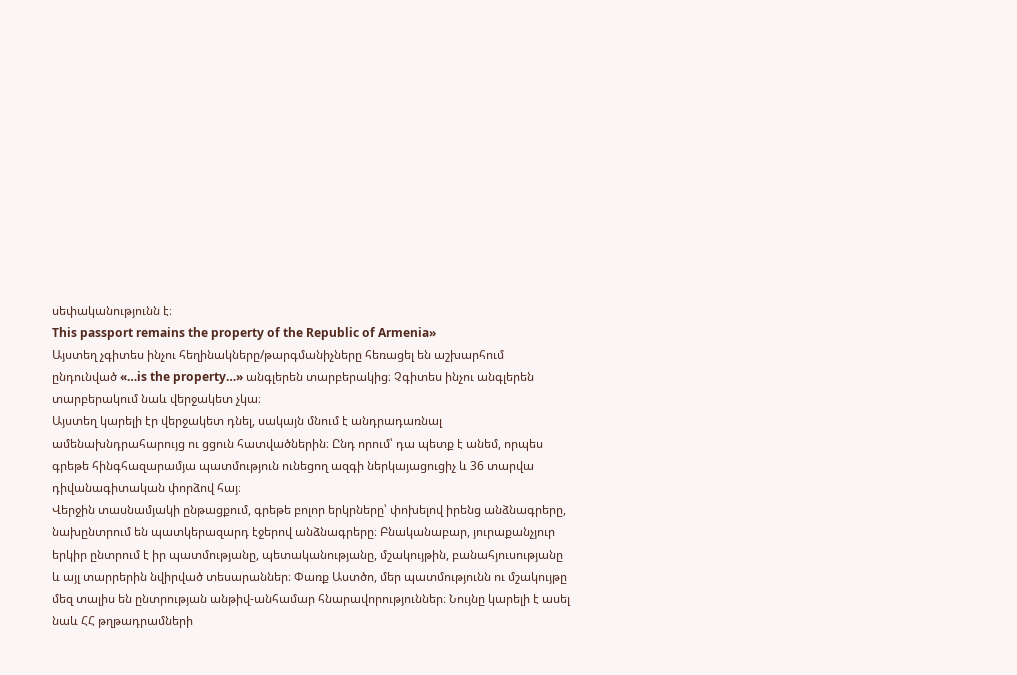սեփականությունն է։
This passport remains the property of the Republic of Armenia»
Այստեղ չգիտես ինչու հեղինակները/թարգմանիչները հեռացել են աշխարհում ընդունված «…is the property…» անգլերեն տարբերակից։ Չգիտես ինչու անգլերեն տարբերակում նաև վերջակետ չկա։
Այստեղ կարելի էր վերջակետ դնել, սակայն մնում է անդրադառնալ ամենախնդրահարույց ու ցցուն հատվածներին։ Ընդ որում՝ դա պետք է անեմ, որպես գրեթե հինգհազարամյա պատմություն ունեցող ազգի ներկայացուցիչ և 36 տարվա դիվանագիտական փորձով հայ։
Վերջին տասնամյակի ընթացքում, գրեթե բոլոր երկրները՝ փոխելով իրենց անձնագրերը, նախընտրում են պատկերազարդ էջերով անձնագրերը։ Բնականաբար, յուրաքանչյուր երկիր ընտրում է իր պատմությանը, պետականությանը, մշակույթին, բանահյուսությանը և այլ տարրերին նվիրված տեսարաններ։ Փառք Աստծո, մեր պատմությունն ու մշակույթը մեզ տալիս են ընտրության անթիվ-անհամար հնարավորություններ։ Նույնը կարելի է ասել նաև ՀՀ թղթադրամների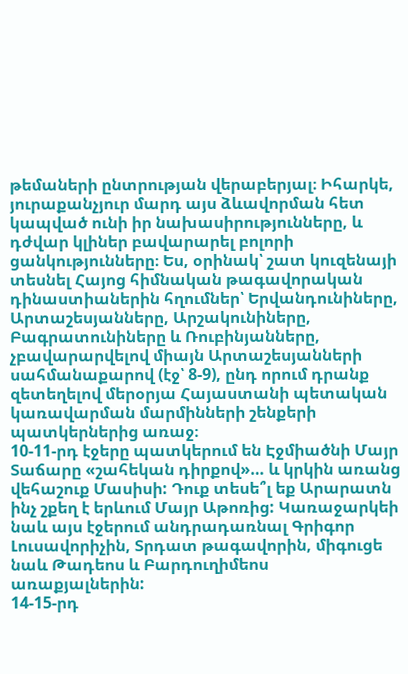թեմաների ընտրության վերաբերյալ։ Իհարկե, յուրաքանչյուր մարդ այս ձևավորման հետ կապված ունի իր նախասիրությունները, և դժվար կլիներ բավարարել բոլորի ցանկությունները։ Ես, օրինակ՝ շատ կուզենայի տեսնել Հայոց հիմնական թագավորական դինաստիաներին հղումներ՝ Երվանդունիները, Արտաշեսյանները, Արշակունիները, Բագրատունիները և Ռուբինյանները, չբավարարվելով միայն Արտաշեսյանների սահմանաքարով (էջ՝ 8-9), ընդ որում դրանք զետեղելով մերօրյա Հայաստանի պետական կառավարման մարմինների շենքերի պատկերներից առաջ։
10-11-րդ էջերը պատկերում են Էջմիածնի Մայր Տաճարը «շահեկան դիրքով»… և կրկին առանց վեհաշուք Մասիսի: Դուք տեսե՞լ եք Արարատն ինչ շքեղ է երևում Մայր Աթոռից: Կառաջարկեի նաև այս էջերում անդրադառնալ Գրիգոր Լուսավորիչին, Տրդատ թագավորին, միգուցե նաև Թադեոս և Բարդուղիմեոս առաքյալներին:
14-15-րդ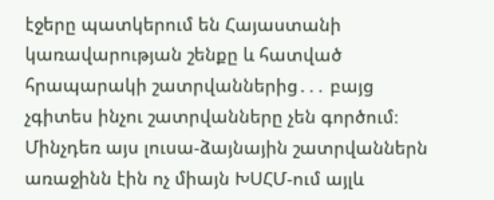էջերը պատկերում են Հայաստանի կառավարության շենքը և հատված հրապարակի շատրվաններից․․․ բայց չգիտես ինչու շատրվանները չեն գործում։ Մինչդեռ այս լուսա-ձայնային շատրվաններն առաջինն էին ոչ միայն ԽՍՀՄ-ում այլև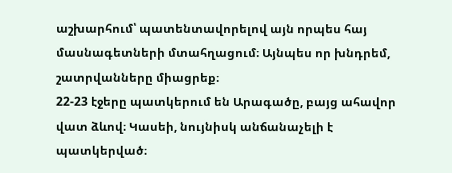աշխարհում՝ պատենտավորելով այն որպես հայ մասնագետների մտահղացում։ Այնպես որ խնդրեմ, շատրվանները միացրեք։
22-23 էջերը պատկերում են Արագածը, բայց ահավոր վատ ձևով։ Կասեի, նույնիսկ անճանաչելի է պատկերված։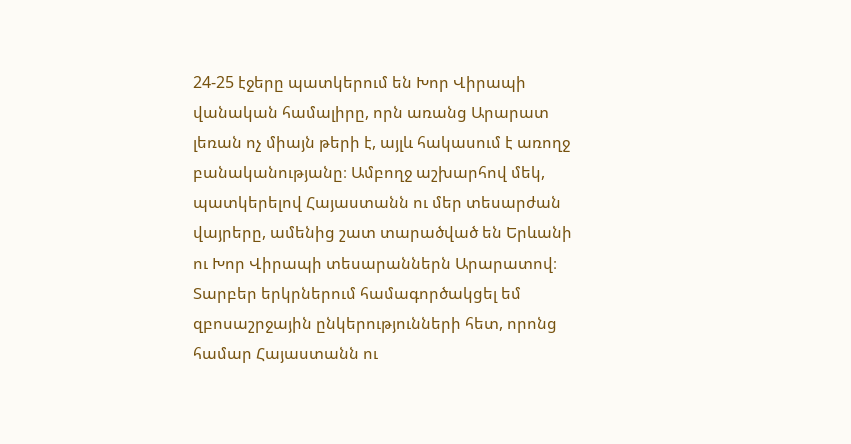24-25 էջերը պատկերում են Խոր Վիրապի վանական համալիրը, որն առանց Արարատ լեռան ոչ միայն թերի է, այլև հակասում է առողջ բանականությանը։ Ամբողջ աշխարհով մեկ, պատկերելով Հայաստանն ու մեր տեսարժան վայրերը, ամենից շատ տարածված են Երևանի ու Խոր Վիրապի տեսարաններն Արարատով։ Տարբեր երկրներում համագործակցել եմ զբոսաշրջային ընկերությունների հետ, որոնց համար Հայաստանն ու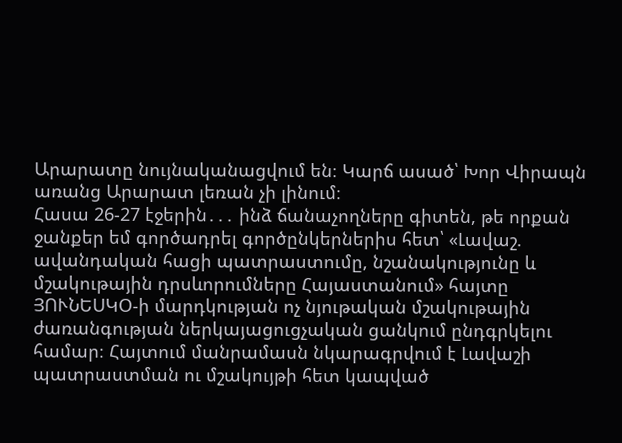Արարատը նույնականացվում են։ Կարճ ասած՝ Խոր Վիրապն առանց Արարատ լեռան չի լինում։
Հասա 26-27 էջերին․․․ ինձ ճանաչողները գիտեն, թե որքան ջանքեր եմ գործադրել գործընկերներիս հետ՝ «Լավաշ. ավանդական հացի պատրաստումը, նշանակությունը և մշակութային դրսևորումները Հայաստանում» հայտը ՅՈՒՆԵՍԿՕ-ի մարդկության ոչ նյութական մշակութային ժառանգության ներկայացուցչական ցանկում ընդգրկելու համար։ Հայտում մանրամասն նկարագրվում է Լավաշի պատրաստման ու մշակույթի հետ կապված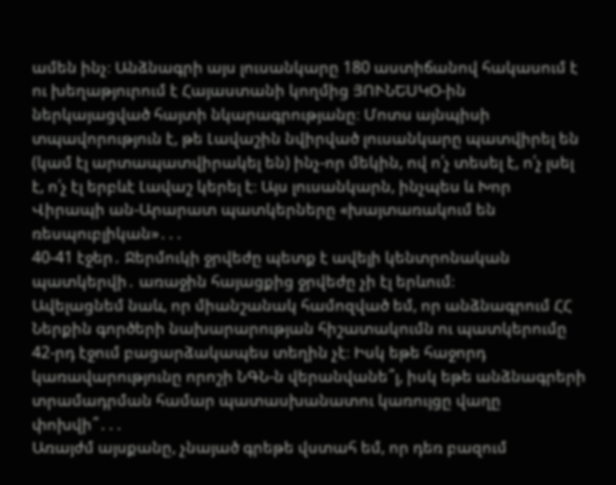ամեն ինչ։ Անձնագրի այս լուսանկարը 180 աստիճանով հակասում է ու խեղաթյուրում է Հայաստանի կողմից ՅՈՒՆԵՍԿՕ-ին ներկայացված հայտի նկարագրությանը։ Մոտս այնպիսի տպավորություն է, թե Լավաշին նվիրված լուսանկարը պատվիրել են (կամ էլ արտապատվիրակել են) ինչ-որ մեկին, ով ո՛չ տեսել է, ո՛չ լսել է, ո՛չ էլ երբևէ Լավաշ կերել է։ Այս լուսանկարն, ինչպես և Խոր Վիրապի ան-Արարատ պատկերները «խայտառակում են ռեսպուբլիկան»․․․
40-41 էջեր․ Ջերմուկի ջրվեժը պետք է ավելի կենտրոնական պատկերվի․ առաջին հայացքից ջրվեժը չի էլ երևում։
Ավելացնեմ նաև, որ միանշանակ համոզված եմ, որ անձնագրում ՀՀ Ներքին գործերի նախարարության հիշատակումն ու պատկերումը 42-րդ էջում բացարձակապես տեղին չէ։ Իսկ եթե հաջորդ կառավարությունը որոշի ՆԳՆ-ն վերանվանե՞լ, իսկ եթե անձնագրերի տրամադրման համար պատասխանատու կառույցը վաղը փոխվի՞․․․
Առայժմ այսքանը, չնայած գրեթե վստահ եմ, որ դեռ բազում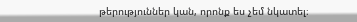թերություններ կան, որոնք ես չեմ նկատել։